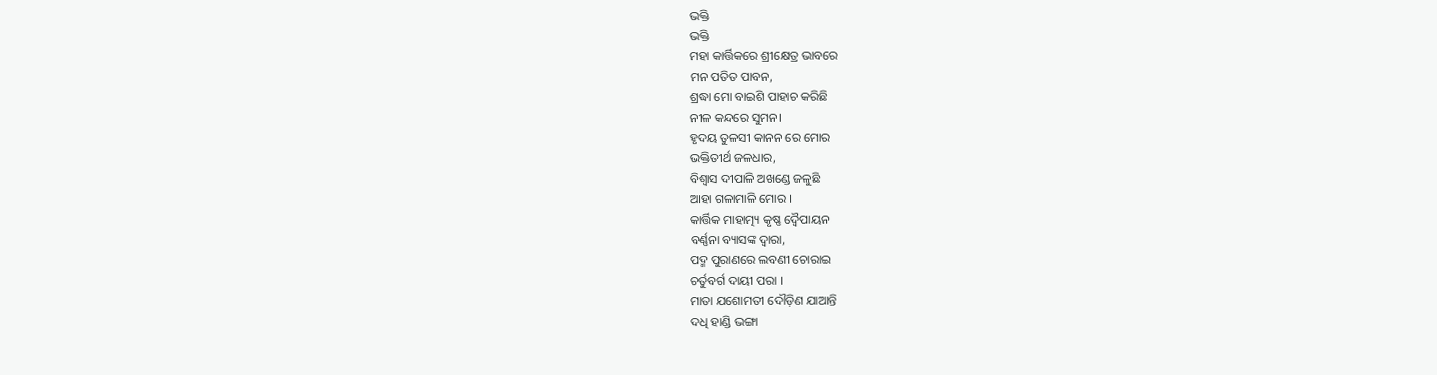ଭକ୍ତି
ଭକ୍ତି
ମହା କାର୍ତ୍ତିକରେ ଶ୍ରୀକ୍ଷେତ୍ର ଭାବରେ
ମନ ପତିତ ପାବନ,
ଶ୍ରଦ୍ଧା ମୋ ବାଇଶି ପାହାଚ କରିଛି
ନୀଳ କନ୍ଦରେ ସୁମନ।
ହୃଦୟ ତୁଳସୀ କାନନ ରେ ମୋର
ଭକ୍ତିତୀର୍ଥ ଜଳଧାର,
ବିଶ୍ୱାସ ଦୀପାଳି ଅଖଣ୍ଡେ ଜଳୁଛି
ଆହା ଗଳାମାଳି ମୋର ।
କାର୍ତ୍ତିକ ମାହାତ୍ମ୍ୟ କୃଷ୍ଣ ଦ୍ୱୈପାୟନ
ବର୍ଣ୍ଣନା ବ୍ୟାସଙ୍କ ଦ୍ୱାରା,
ପଦ୍ମ ପୁରାଣରେ ଲବଣୀ ଚୋରାଇ
ଚର୍ତୁବର୍ଗ ଦାୟୀ ପରା ।
ମାତା ଯଶୋମତୀ ଦୌଡ଼ିଣ ଯାଆନ୍ତି
ଦଧି ହାଣ୍ଡି ଭଙ୍ଗା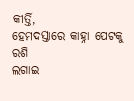କୀର୍ତ୍ତି,
ହେମଦସ୍ତାରେ କାହ୍ନା ପେଟକୁ ରଶି
ଲଗାଇ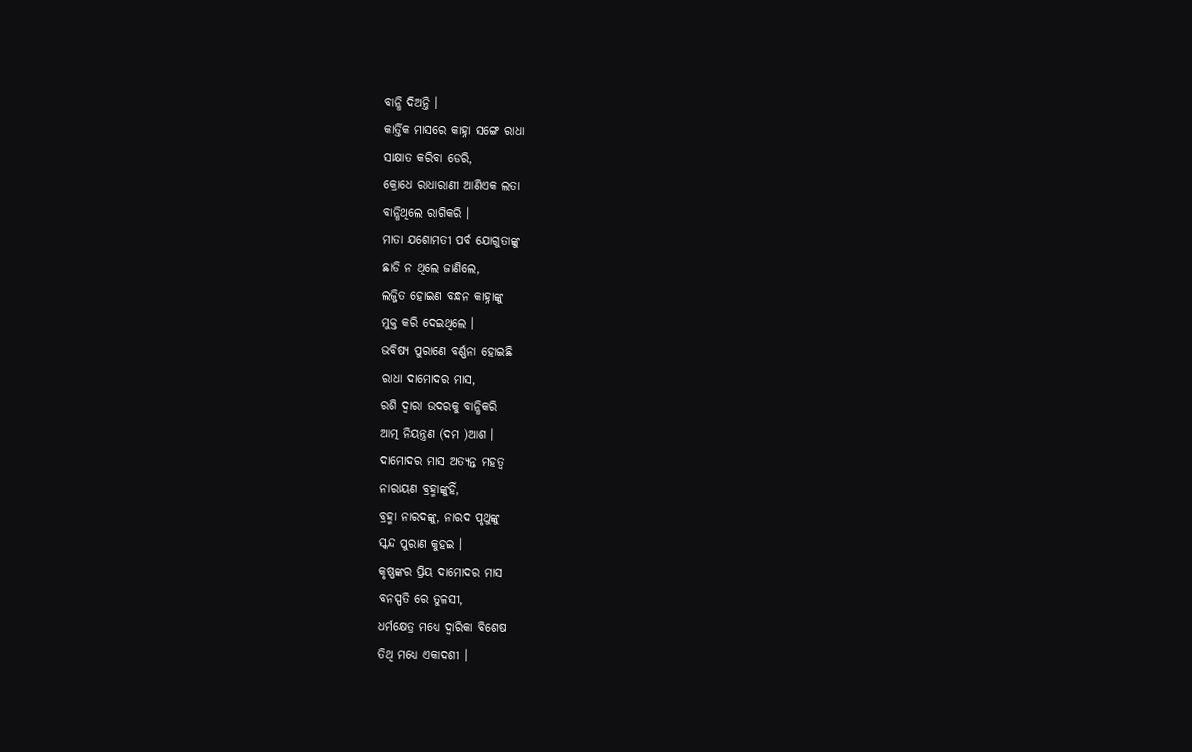ବାନ୍ଧି ଦିଅନ୍ତି ।
କାର୍ତ୍ତିକ ମାସରେ କାହ୍ନା ସଙ୍ଗେ ରାଧା
ସାକ୍ଷାତ କରିବା ଡେରି,
କ୍ରୋଧେ ରାଧାରାଣୀ ଆଣିଏକ ଲତା
ବାନ୍ଧିଥିଲେ ରାଗିକରି ।
ମାତା ଯଶୋମତୀ ପର୍ବ ଯୋଗୁତାଙ୍କୁ
ଛାଡି ନ ଥିଲେ ଜାଣିଲେ,
ଲଜ୍ଜିତ ହୋଇଣ ବନ୍ଧନ କାହ୍ନାଙ୍କୁ
ମୁକ୍ତ କରି ଦେଇଥିଲେ ।
ଭବିଷ୍ୟ ପୁରାଣେ ବର୍ଣ୍ଣନା ହୋଇଛି
ରାଧା ଦାମୋଦର ମାସ,
ରଶି ଦ୍ୱାରା ଉଦରକୁ ବାନ୍ଧିକରି
ଆତ୍ମ ନିୟନ୍ତ୍ରଣ (ଦମ )ଆଶ ।
ଦାମୋଦର ମାସ ଅତ୍ୟନ୍ତ ମହତ୍ୱ
ନାରାୟଣ ବ୍ରହ୍ମାଙ୍କୁହିଁ,
ବ୍ରହ୍ମା ନାରଦଙ୍କୁ, ନାରଦ ପୃଥୁଙ୍କୁ
ସ୍କନ୍ଦ ପୁରାଣ କୁହଇ ।
କୃଷ୍ଣଙ୍କର ପ୍ରିୟ ଦାମୋଦର ମାସ
ବନସ୍ପତି ରେ ତୁଳସୀ,
ଧର୍ମକ୍ଷେତ୍ର ମଧ୍ୟେ ଦ୍ୱାରିକା ବିଶେଷ
ତିଥି ମଧ୍ୟେ ଏକାଦଶୀ ।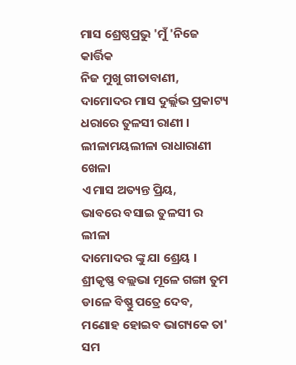ମାସ ଶ୍ରେଷ୍ଠପ୍ରଭୁ 'ମୁଁ 'ନିଜେ କାର୍ତ୍ତିକ
ନିଜ ମୁଖୁ ଗୀତାବାଣୀ,
ଦାମୋଦର ମାସ ଦୁର୍ଲ୍ଲଭ ପ୍ରକାଟ୍ୟ
ଧରାରେ ତୁଳସୀ ରାଣୀ ।
ଲୀଳାମୟଲୀଳା ରାଧାରାଣୀ ଖେଳା
ଏ ମାସ ଅତ୍ୟନ୍ତ ପ୍ରିୟ,
ଭାବରେ ବସାଇ ତୁଳସୀ ର ଲୀଳା
ଦାମୋଦର ଙ୍କୁ ଯା ଶ୍ରେୟ ।
ଶ୍ରୀକୃଷ୍ଣ ବଲ୍ଲଭା ମୂଳେ ଗଙ୍ଗା ତୁମ
ଡାଳେ ବିଷ୍ଣୁ ପତ୍ରେ ଦେବ,
ମଣୋହ ହୋଇବ ଭାଗ୍ୟକେ ତା' ସମ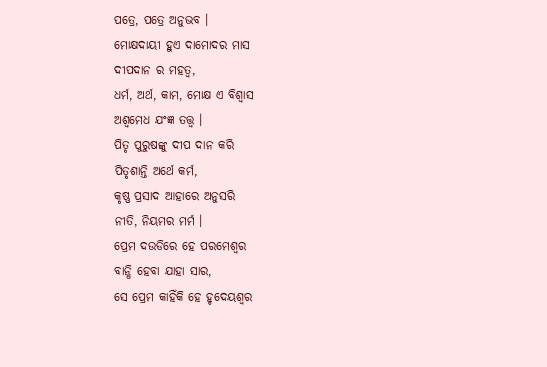ପତ୍ରେ, ପତ୍ରେ ଅନୁଭବ ।
ମୋକ୍ଷଦାୟୀ ହୁଏ ଦାମୋଦର ମାସ
ଦୀପଦାନ ର ମହତ୍ୱ,
ଧର୍ମ, ଅର୍ଥ, କାମ, ମୋକ୍ଷ ଏ ବିଶ୍ୱାସ
ଅଶ୍ୱମେଧ ଯଂଜ୍ଞ ତତ୍ତ୍ୱ ।
ପିତୃ ପୁରୁଷଙ୍କୁ ଦୀପ ଦାନ କରି
ପିତୃଶାନ୍ତି ଅର୍ଥେ କର୍ମ,
କୃଷ୍ଣ ପ୍ରସାଦ ଆହାରେ ଅନୁସରି
ନୀତି, ନିୟମର ମର୍ମ ।
ପ୍ରେମ ଦଉଡିରେ ହେ ପରମେଶ୍ୱର
ବାନ୍ଧି ହେବା ଯାହା ସାର,
ସେ ପ୍ରେମ କାହିଁକି ହେ ହୃଦେୟଶ୍ୱର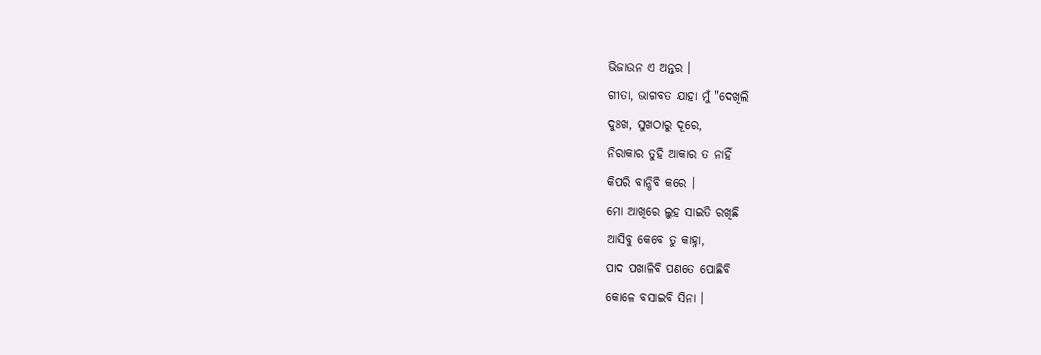ଭିଜାଉନ ଏ ଅନ୍ତର ।
ଗୀତା, ଭାଗବତ ଯାହା ମୁଁ "ଦେଖିଲି
ଦୁଃଖ, ସୁଖଠାରୁ ଦୂରେ,
ନିରାକାର ତୁହି ଆକାର ତ ନାହିଁ
କିପରି ବାନ୍ଧିବି କରେ ।
ମୋ ଆଖିରେ ଲୁହ ସାଇତି ରଖିଛି
ଆସିବୁ କେବେ ତୁ କାହ୍ନା,
ପାଦ ପଖାଳିବି ପଣତେ ପୋଛିବି
କୋଳେ ବସାଇବି ସିନା ।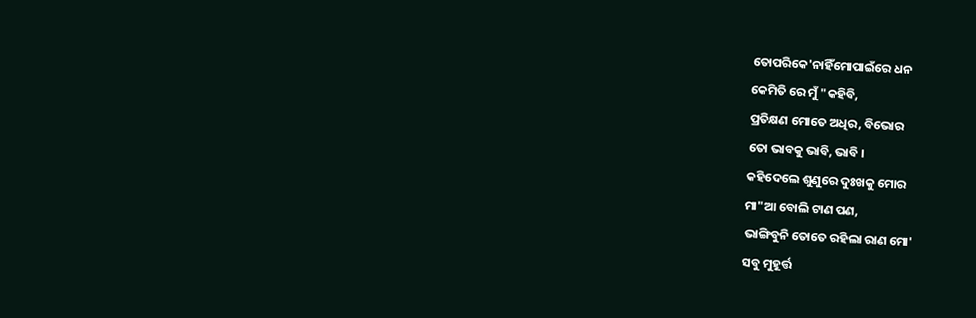ତୋପରିକେ'ନାହିଁମୋପାଇଁରେ ଧନ
କେମିତି ରେ ମୁଁ "କହିବି,
ପ୍ରତିକ୍ଷଣ ମୋତେ ଅଧିର, ବିଭୋର
ତୋ ଭାବକୁ ଭାବି, ଭାବି ।
କହିଦେଲେ ଶୁଣୁରେ ଦୁଃଖକୁ ମୋର
ମା"ଆ ବୋଲି ଟାଣ ପଣ,
ଭାଙ୍ଗିବୁନି ତୋତେ ରହିଲା ରାଣ ମୋ'
ସବୁ ମୁହୂର୍ତ୍ତ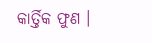କାର୍ତ୍ତିକ ଫୁଣ ।